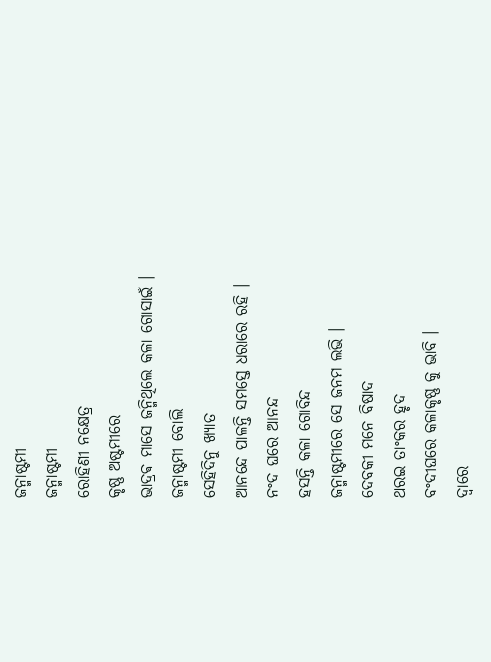ଜନ୍ମାଷ୍ଟମୀ
ଜନ୍ମାଷ୍ଟମୀ
ରୋହିଣୀ ନକ୍ଷେତ୍ର
କୃଷ୍ଣ ଅଷ୍ଟମୀରେ
ଭାଦ୍ରଵ ମାସେ ଜନ୍ମିଥିଲେ କଳା ଗୋସାଇଁ ।
ଜନ୍ମାଷ୍ଟମୀ ବୋଲି
ସେହିଦିନୁ ଖ୍ୟାତ
ଆନନ୍ଦେ ପାଳନ୍ତି ସମସ୍ତେ ଧରାରେ ରହି ।
ନଂଦ ଘରେ ଆନନ୍ଦ
ହସନ୍ତି କଳା ଗୋବିନ୍ଦ
ଜନ୍ମାଷ୍ଟମୀରେ ସେ ଜନମ ଲଭି ।
ଦେବକୀ ମନେ ବିଷାଦ
ଥରଇ ତାଂକର ହୃଦ
ବଂଦୀଘରେ କଳାକୃଷ୍ଣ କୁ ଭାବି ।
ଦ୍ୱାରେ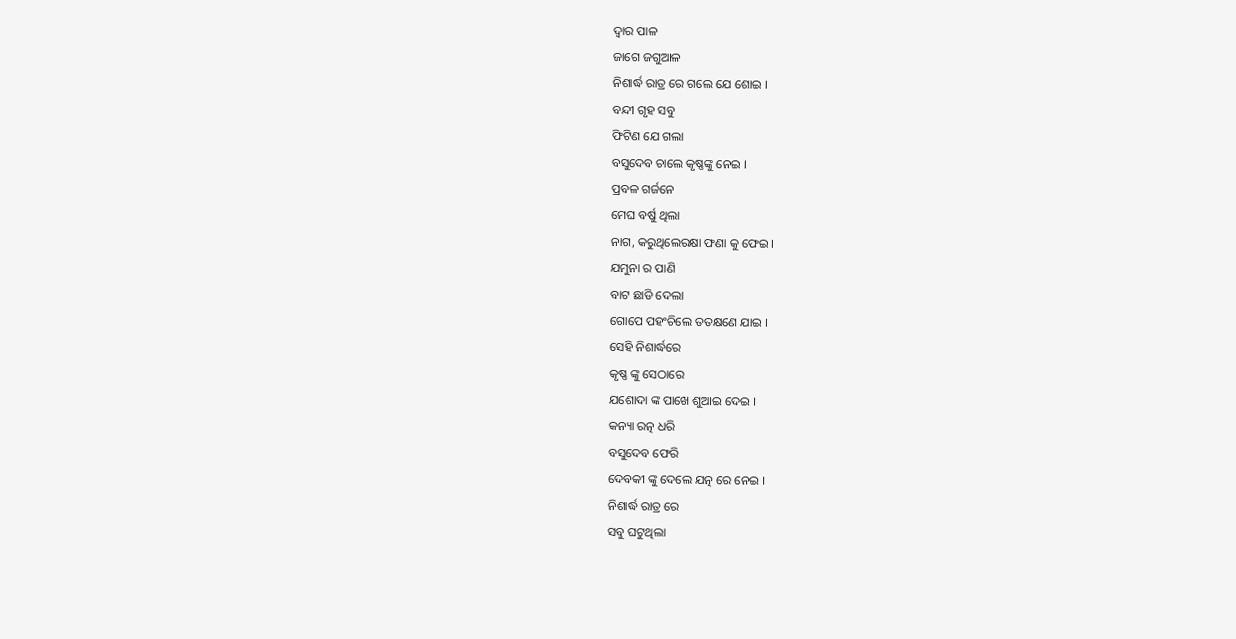ଦ୍ୱାର ପାଳ
ଜାଗେ ଜଗୁଆଳ
ନିଶାର୍ଦ୍ଧ ରାତ୍ର ରେ ଗଲେ ଯେ ଶୋଇ ।
ବନ୍ଦୀ ଗୃହ ସବୁ
ଫିଟିଣ ଯେ ଗଲା
ବସୁଦେବ ଚାଲେ କୃଷ୍ଣଙ୍କୁ ନେଇ ।
ପ୍ରବଳ ଗର୍ଜନେ
ମେଘ ବର୍ଷୁ ଥିଲା
ନାଗ, କରୁଥିଲେରକ୍ଷା ଫଣା କୁ ଫେଇ ।
ଯମୁନା ର ପାଣି
ବାଟ ଛାଡି ଦେଲା
ଗୋପେ ପହଂଚିଲେ ତତକ୍ଷଣେ ଯାଇ ।
ସେହି ନିଶାର୍ଦ୍ଧରେ
କୃଷ୍ଣ ଙ୍କୁ ସେଠାରେ
ଯଶୋଦା ଙ୍କ ପାଖେ ଶୁଆଇ ଦେଇ ।
କନ୍ୟା ରତ୍ନ ଧରି
ବସୁଦେବ ଫେରି
ଦେବକୀ ଙ୍କୁ ଦେଲେ ଯତ୍ନ ରେ ନେଇ ।
ନିଶାର୍ଦ୍ଧ ରାତ୍ର ରେ
ସବୁ ଘଟୁଥିଲା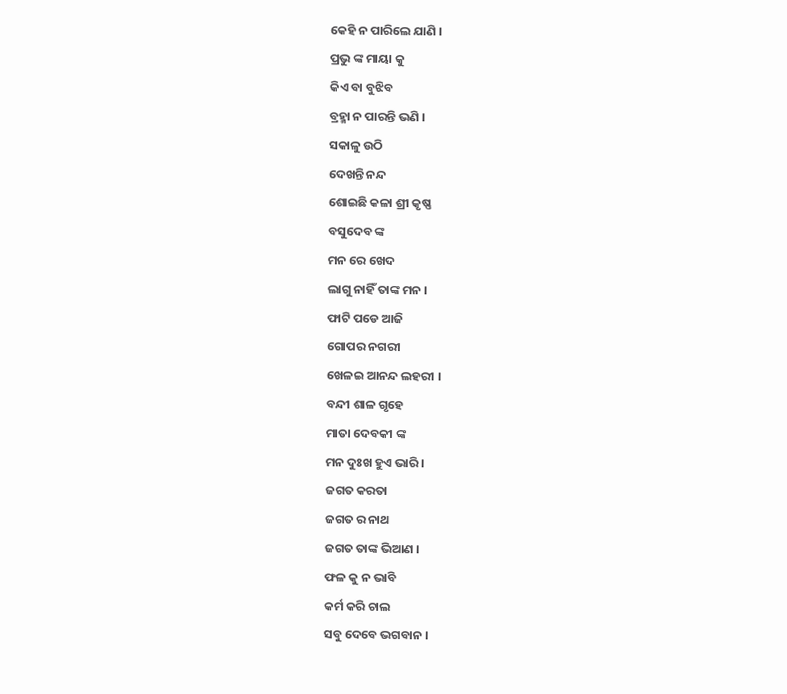କେହି ନ ପାରିଲେ ଯାଣି ।
ପ୍ରଭୁ ଙ୍କ ମାୟା କୁ
କିଏ ବା ବୁଝିବ
ବ୍ରହ୍ମା ନ ପାରନ୍ତି ଭଣି ।
ସକାଳୁ ଉଠି
ଦେଖନ୍ତି ନନ୍ଦ
ଶୋଇଛି କଳା ଶ୍ରୀ କୃଷ୍ଣ
ବସୁଦେବ ଙ୍କ
ମନ ରେ ଖେଦ
ଲାଗୁ ନାହିଁ ତାଙ୍କ ମନ ।
ଫାଟି ପଡେ ଆଜି
ଗୋପର ନଗରୀ
ଖେଳଇ ଆନନ୍ଦ ଲହରୀ ।
ବନ୍ଦୀ ଶାଳ ଗୃହେ
ମାତା ଦେବକୀ ଙ୍କ
ମନ ଦୁଃଖ ହୁଏ ଭାରି ।
ଜଗତ କରତା
ଜଗତ ର ନାଥ
ଜଗତ ତାଙ୍କ ଭିଆଣ ।
ଫଳ କୁ ନ ଭାବି
କର୍ମ କରି ଚାଲ
ସବୁ ଦେବେ ଭଗବାନ ।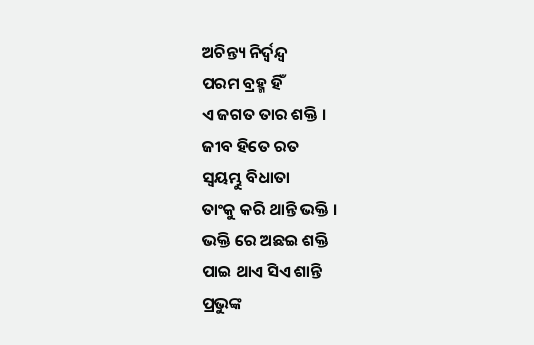ଅଚିନ୍ତ୍ୟ ନିର୍ଦ୍ୱନ୍ଦ୍ୱ
ପରମ ବ୍ରହ୍ମ ହିଁ
ଏ ଜଗତ ତାର ଶକ୍ତି ।
ଜୀବ ହିତେ ରତ
ସ୍ୱୟମ୍ଭୁ ବିଧାତା
ତାଂକୁ କରି ଥାନ୍ତି ଭକ୍ତି ।
ଭକ୍ତି ରେ ଅଛଇ ଶକ୍ତି
ପାଇ ଥାଏ ସିଏ ଶାନ୍ତି
ପ୍ରଭୁଙ୍କ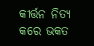କୀର୍ତ୍ତନ ନିତ୍ୟ କରେ ଭକତ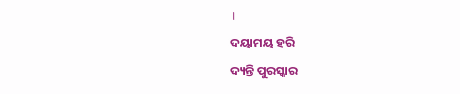।
ଦୟାମୟ ହରି
ଦ୍ୟନ୍ତି ପୁରସ୍କାର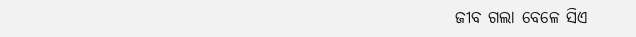ଜୀବ ଗଲା ବେଳେ ସିଏ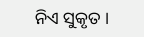ନିଏ ସୁକୃତ ।